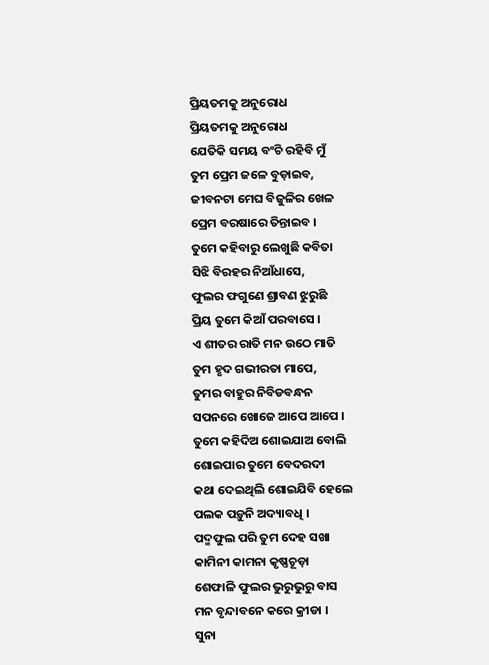ପ୍ରିୟତମକୁ ଅନୁରୋଧ
ପ୍ରିୟତମକୁ ଅନୁରୋଧ
ଯେତିକି ସମୟ ବଂଚି ରହିବି ମୁଁ
ତୁମ ପ୍ରେମ ଜଳେ ବୁଡ଼ାଇବ,
ଜୀବନଟା ମେଘ ବିଜୁଳିର ଖେଳ
ପ୍ରେମ ବରଷାରେ ତିନ୍ତାଇବ ।
ତୁମେ କହିବାରୁ ଲେଖୁଛି କବିତା
ସିଝି ବିରହର ନିଆଁଧାସେ,
ଫୁଲର ଫଗୁଣେ ଶ୍ରାବଣ ଝୁରୁଛି
ପ୍ରିୟ ତୁମେ କିଆଁ ପରବାସେ ।
ଏ ଶୀତର ରାତି ମନ ଉଠେ ମାତି
ତୁମ ହୃଦ ଗଭୀରତା ମାପେ,
ତୁମର ବାହୁର ନିବିଡବନ୍ଧନ
ସପନରେ ଖୋଜେ ଆପେ ଆପେ ।
ତୁମେ କହିଦିଅ ଶୋଇଯାଅ ବୋଲି
ଶୋଇପାର ତୁମେ ବେଦରଦୀ
କଥା ଦେଇଥିଲି ଶୋଇଯିବି ହେଲେ
ପଲକ ପଡ଼ୁନି ଅଦ୍ୟାବଧି ।
ପଦ୍ମଫୁଲ ପରି ତୁମ ଦେହ ସଖା
କାମିନୀ କାମନା କୃଷ୍ଣଚୂଡ଼ା
ଶେଫାଳି ଫୁଲର ଭୁରୁଭୁରୁ ବାସ
ମନ ବୃନ୍ଦାବନେ କରେ କ୍ରୀଡା ।
ସୁନା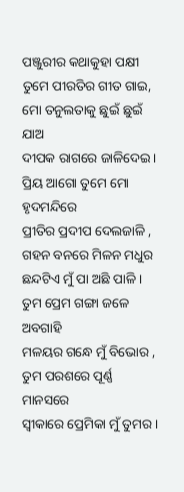ପଞ୍ଜୁରୀର କଥାକୁହା ପକ୍ଷୀ
ତୁମେ ପୀରତିର ଗୀତ ଗାଇ,
ମୋ ତନୁଲତାକୁ ଛୁଇଁ ଛୁଇଁ ଯାଅ
ଦୀପକ ରାଗରେ ଜାଳିଦେଇ ।
ପ୍ରିୟ ଆଗୋ ତୁମେ ମୋ ହୃଦମନ୍ଦିରେ
ପ୍ରୀତିର ପ୍ରଦୀପ ଦେଲଜାଳି ,
ଗହନ ବନରେ ମିଳନ ମଧୁର
ଛନ୍ଦଟିଏ ମୁଁ ପା ଅଛି ପାଳି ।
ତୁମ ପ୍ରେମ ଗଙ୍ଗା ଜଳେ ଅବଗାହି
ମଳୟର ଗନ୍ଧେ ମୁଁ ବିଭୋର ,
ତୁମ ପରଶରେ ପୂର୍ଣ୍ଣ ମାନସରେ
ସ୍ଵୀକାରେ ପ୍ରେମିକା ମୁଁ ତୁମର ।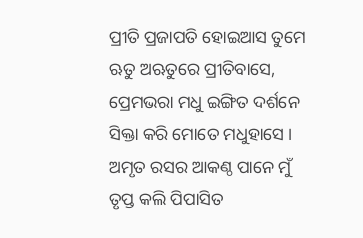ପ୍ରୀତି ପ୍ରଜାପତି ହୋଇଆସ ତୁମେ
ଋତୁ ଅଋତୁରେ ପ୍ରୀତିବାସେ,
ପ୍ରେମଭରା ମଧୁ ଇଙ୍ଗିତ ଦର୍ଶନେ
ସିକ୍ତା କରି ମୋତେ ମଧୁହାସେ ।
ଅମୃତ ରସର ଆକଣ୍ଠ ପାନେ ମୁଁ
ତୃପ୍ତ କଲି ପିପାସିତ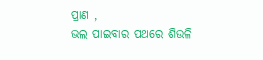ପ୍ରାଣ ,
ଭଲ ପାଇବାର ପଥରେ ଶିଉଳି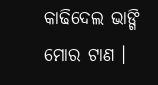କାଢିଦେଲ ଭାଙ୍ଗି ମୋର ଟାଣ ।